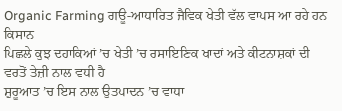Organic Farming ਗਊ-ਆਧਾਰਿਤ ਜੈਵਿਕ ਖੇਤੀ ਵੱਲ ਵਾਪਸ ਆ ਰਹੇ ਹਨ ਕਿਸਾਨ
ਪਿਛਲੇ ਕੁਝ ਦਹਾਕਿਆਂ ’ਚ ਖੇਤੀ ’ਚ ਰਸਾਇਣਿਕ ਖਾਦਾਂ ਅਤੇ ਕੀਟਨਾਸ਼ਕਾਂ ਦੀ ਵਰਤੋਂ ਤੇਜ਼ੀ ਨਾਲ ਵਧੀ ਹੈ
ਸ਼ੁਰੂਆਤ ’ਚ ਇਸ ਨਾਲ ਉਤਪਾਦਨ ’ਚ ਵਾਧਾ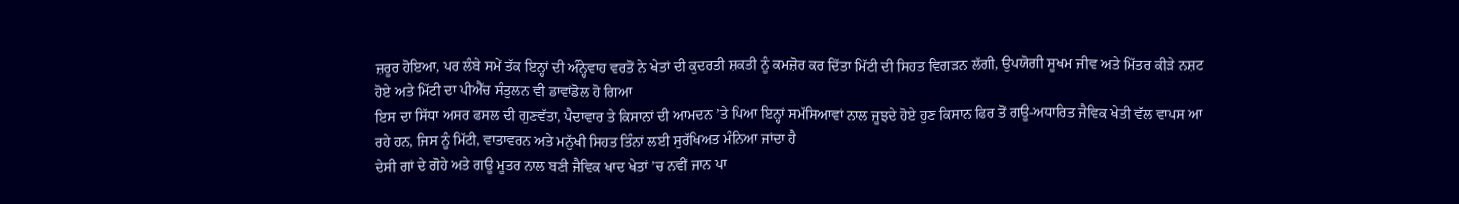ਜ਼ਰੂਰ ਹੋਇਆ, ਪਰ ਲੰਬੇ ਸਮੇਂ ਤੱਕ ਇਨ੍ਹਾਂ ਦੀ ਅੰਨ੍ਹੇਵਾਹ ਵਰਤੋਂ ਨੇ ਖੇਤਾਂ ਦੀ ਕੁਦਰਤੀ ਸ਼ਕਤੀ ਨੂੰ ਕਮਜ਼ੋਰ ਕਰ ਦਿੱਤਾ ਮਿੱਟੀ ਦੀ ਸਿਹਤ ਵਿਗੜਨ ਲੱਗੀ, ਉਪਯੋਗੀ ਸੂਖਮ ਜੀਵ ਅਤੇ ਮਿੱਤਰ ਕੀੜੇ ਨਸ਼ਟ ਹੋਏ ਅਤੇ ਮਿੱਟੀ ਦਾ ਪੀਐੱਚ ਸੰਤੁਲਨ ਵੀ ਡਾਵਾਂਡੋਲ ਹੋ ਗਿਆ
ਇਸ ਦਾ ਸਿੱਧਾ ਅਸਰ ਫਸਲ ਦੀ ਗੁਣਵੱਤਾ, ਪੈਦਾਵਾਰ ਤੇ ਕਿਸਾਨਾਂ ਦੀ ਆਮਦਨ ’ਤੇ ਪਿਆ ਇਨ੍ਹਾਂ ਸਮੱਸਿਆਵਾਂ ਨਾਲ ਜੂਝਦੇ ਹੋਏ ਹੁਣ ਕਿਸਾਨ ਫਿਰ ਤੋਂ ਗਊ-ਅਧਾਰਿਤ ਜੈਵਿਕ ਖੇਤੀ ਵੱਲ ਵਾਪਸ ਆ ਰਹੇ ਹਨ, ਜਿਸ ਨੂੰ ਮਿੱਟੀ, ਵਾਤਾਵਰਨ ਅਤੇ ਮਨੁੱਖੀ ਸਿਹਤ ਤਿੰਨਾਂ ਲਈ ਸੁਰੱਖਿਅਤ ਮੰਨਿਆ ਜਾਂਦਾ ਹੈ
ਦੇਸੀ ਗਾਂ ਦੇ ਗੋਹੇ ਅਤੇ ਗਊ ਮੂਤਰ ਨਾਲ ਬਣੀ ਜੈਵਿਕ ਖਾਦ ਖੇਤਾਂ ’ਚ ਨਵੀਂ ਜਾਨ ਪਾ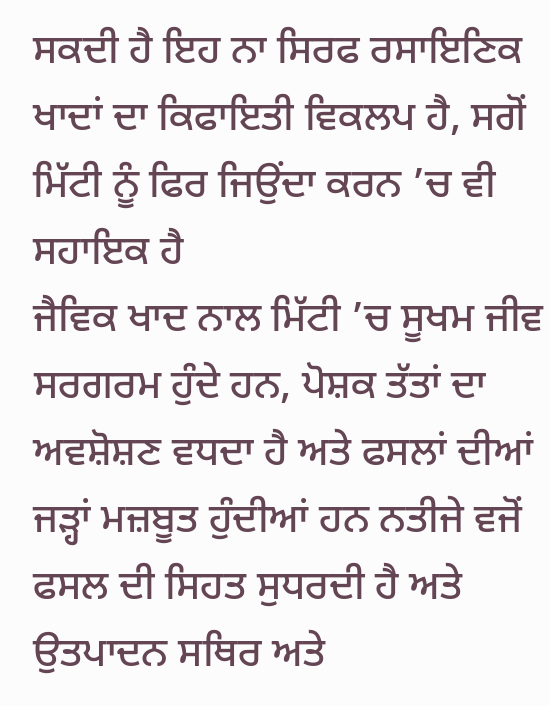ਸਕਦੀ ਹੈ ਇਹ ਨਾ ਸਿਰਫ ਰਸਾਇਣਿਕ ਖਾਦਾਂ ਦਾ ਕਿਫਾਇਤੀ ਵਿਕਲਪ ਹੈ, ਸਗੋਂ ਮਿੱਟੀ ਨੂੰ ਫਿਰ ਜਿਉਂਦਾ ਕਰਨ ’ਚ ਵੀ ਸਹਾਇਕ ਹੈ
ਜੈਵਿਕ ਖਾਦ ਨਾਲ ਮਿੱਟੀ ’ਚ ਸੂਖਮ ਜੀਵ ਸਰਗਰਮ ਹੁੰਦੇ ਹਨ, ਪੋਸ਼ਕ ਤੱਤਾਂ ਦਾ ਅਵਸ਼ੋਸ਼ਣ ਵਧਦਾ ਹੈ ਅਤੇ ਫਸਲਾਂ ਦੀਆਂ ਜੜ੍ਹਾਂ ਮਜ਼ਬੂਤ ਹੁੰਦੀਆਂ ਹਨ ਨਤੀਜੇ ਵਜੋਂ ਫਸਲ ਦੀ ਸਿਹਤ ਸੁਧਰਦੀ ਹੈ ਅਤੇ ਉਤਪਾਦਨ ਸਥਿਰ ਅਤੇ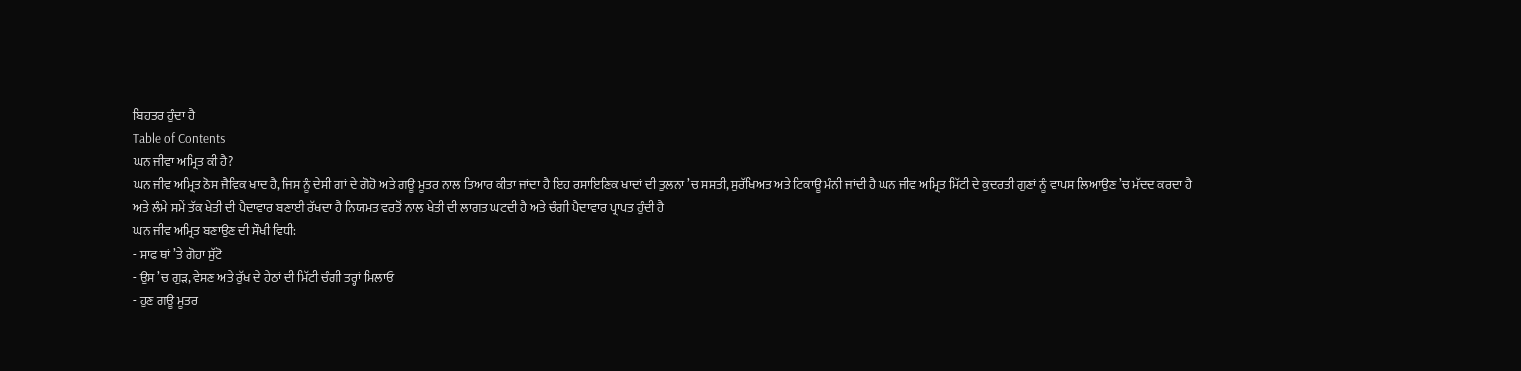ਬਿਹਤਰ ਹੁੰਦਾ ਹੈ
Table of Contents
ਘਨ ਜੀਵਾ ਅਮ੍ਰਿਤ ਕੀ ਹੈ?
ਘਨ ਜੀਵ ਅਮ੍ਰਿਤ ਠੋਸ ਜੈਵਿਕ ਖਾਦ ਹੈ, ਜਿਸ ਨੂੰ ਦੇਸੀ ਗਾਂ ਦੇ ਗੋਹੋ ਅਤੇ ਗਊ ਮੂਤਰ ਨਾਲ ਤਿਆਰ ਕੀਤਾ ਜਾਂਦਾ ਹੈ ਇਹ ਰਸਾਇਣਿਕ ਖਾਦਾਂ ਦੀ ਤੁਲਨਾ ’ਚ ਸਸਤੀ, ਸੁਰੱਖਿਅਤ ਅਤੇ ਟਿਕਾਊ ਮੰਨੀ ਜਾਂਦੀ ਹੈ ਘਨ ਜੀਵ ਅਮ੍ਰਿਤ ਮਿੱਟੀ ਦੇ ਕੁਦਰਤੀ ਗੁਣਾਂ ਨੂੰ ਵਾਪਸ ਲਿਆਉਣ ’ਚ ਮੱਦਦ ਕਰਦਾ ਹੈ
ਅਤੇ ਲੰਮੇ ਸਮੇਂ ਤੱਕ ਖੇਤੀ ਦੀ ਪੈਦਾਵਾਰ ਬਣਾਈ ਰੱਖਦਾ ਹੈ ਨਿਯਮਤ ਵਰਤੋਂ ਨਾਲ ਖੇਤੀ ਦੀ ਲਾਗਤ ਘਟਦੀ ਹੈ ਅਤੇ ਚੰਗੀ ਪੈਦਾਵਾਰ ਪ੍ਰਾਪਤ ਹੁੰਦੀ ਹੈ
ਘਨ ਜੀਵ ਅਮ੍ਰਿਤ ਬਣਾਉਣ ਦੀ ਸੌਖੀ ਵਿਧੀ:
- ਸਾਫ ਥਾਂ ’ਤੇ ਗੋਹਾ ਸੁੱਟੋ
- ਉਸ ’ਚ ਗੁੜ, ਵੇਸਣ ਅਤੇ ਰੁੱਖ ਦੇ ਹੇਠਾਂ ਦੀ ਮਿੱਟੀ ਚੰਗੀ ਤਰ੍ਹਾਂ ਮਿਲਾਓ
- ਹੁਣ ਗਊ ਮੂਤਰ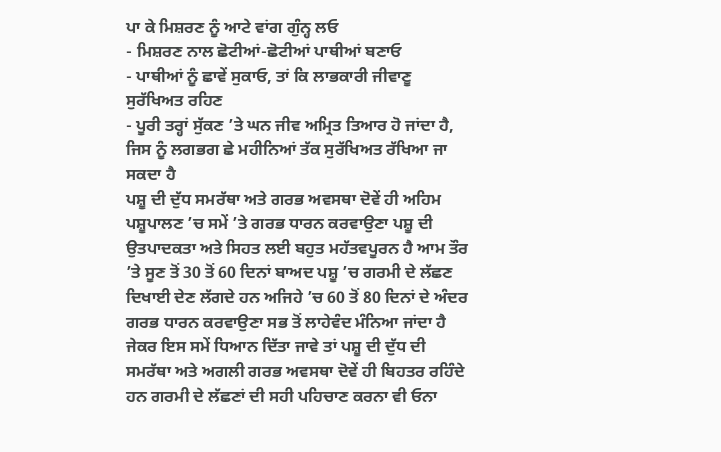ਪਾ ਕੇ ਮਿਸ਼ਰਣ ਨੂੰ ਆਟੇ ਵਾਂਗ ਗੁੰਨ੍ਹ ਲਓ
- ਮਿਸ਼ਰਣ ਨਾਲ ਛੋਟੀਆਂ-ਛੋਟੀਆਂ ਪਾਥੀਆਂ ਬਣਾਓ
- ਪਾਥੀਆਂ ਨੂੰ ਛਾਵੇਂ ਸੁਕਾਓ, ਤਾਂ ਕਿ ਲਾਭਕਾਰੀ ਜੀਵਾਣੂ ਸੁਰੱਖਿਅਤ ਰਹਿਣ
- ਪੂਰੀ ਤਰ੍ਹਾਂ ਸੁੱਕਣ ’ਤੇ ਘਨ ਜੀਵ ਅਮ੍ਰਿਤ ਤਿਆਰ ਹੋ ਜਾਂਦਾ ਹੈ, ਜਿਸ ਨੂੰ ਲਗਭਗ ਛੇ ਮਹੀਨਿਆਂ ਤੱਕ ਸੁਰੱਖਿਅਤ ਰੱਖਿਆ ਜਾ ਸਕਦਾ ਹੈ
ਪਸ਼ੂ ਦੀ ਦੁੱਧ ਸਮਰੱਥਾ ਅਤੇ ਗਰਭ ਅਵਸਥਾ ਦੋਵੇਂ ਹੀ ਅਹਿਮ
ਪਸ਼ੂਪਾਲਣ ’ਚ ਸਮੇਂ ’ਤੇ ਗਰਭ ਧਾਰਨ ਕਰਵਾਉਣਾ ਪਸ਼ੂ ਦੀ ਉਤਪਾਦਕਤਾ ਅਤੇ ਸਿਹਤ ਲਈ ਬਹੁਤ ਮਹੱਤਵਪੂਰਨ ਹੈ ਆਮ ਤੌਰ ’ਤੇ ਸੂਣ ਤੋਂ 30 ਤੋਂ 60 ਦਿਨਾਂ ਬਾਅਦ ਪਸ਼ੂ ’ਚ ਗਰਮੀ ਦੇ ਲੱਛਣ ਦਿਖਾਈ ਦੇਣ ਲੱਗਦੇ ਹਨ ਅਜਿਹੇ ’ਚ 60 ਤੋਂ 80 ਦਿਨਾਂ ਦੇ ਅੰਦਰ ਗਰਭ ਧਾਰਨ ਕਰਵਾਉਣਾ ਸਭ ਤੋਂ ਲਾਹੇਵੰਦ ਮੰਨਿਆ ਜਾਂਦਾ ਹੈ
ਜੇਕਰ ਇਸ ਸਮੇਂ ਧਿਆਨ ਦਿੱਤਾ ਜਾਵੇ ਤਾਂ ਪਸ਼ੂ ਦੀ ਦੁੱਧ ਦੀ ਸਮਰੱਥਾ ਅਤੇ ਅਗਲੀ ਗਰਭ ਅਵਸਥਾ ਦੋਵੇਂ ਹੀ ਬਿਹਤਰ ਰਹਿੰਦੇ ਹਨ ਗਰਮੀ ਦੇ ਲੱਛਣਾਂ ਦੀ ਸਹੀ ਪਹਿਚਾਣ ਕਰਨਾ ਵੀ ਓਨਾ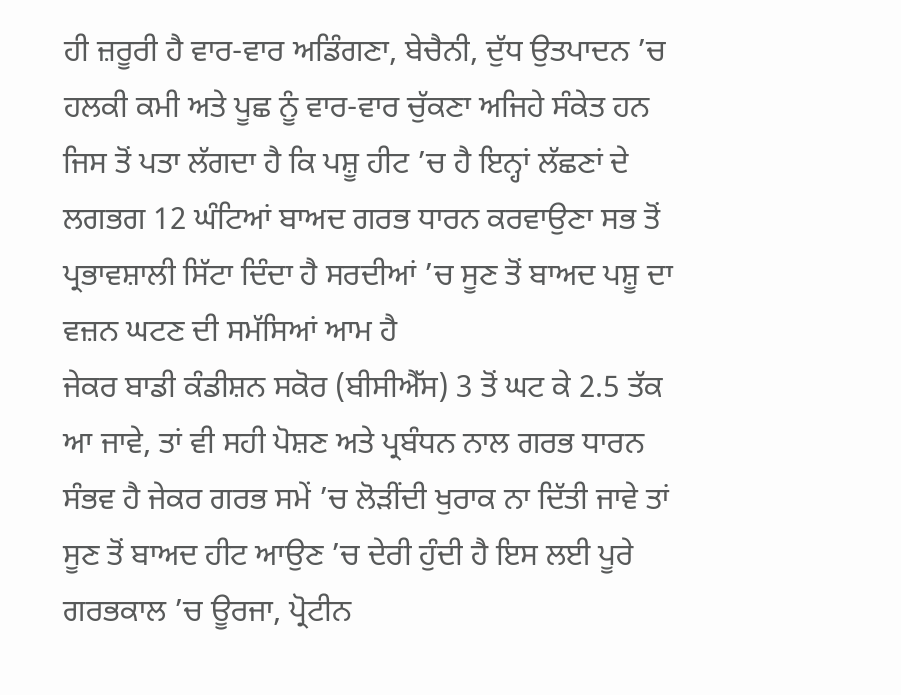ਹੀ ਜ਼ਰੂਰੀ ਹੈ ਵਾਰ-ਵਾਰ ਅਡਿੰਗਣਾ, ਬੇਚੈਨੀ, ਦੁੱਧ ਉਤਪਾਦਨ ’ਚ ਹਲਕੀ ਕਮੀ ਅਤੇ ਪੂਛ ਨੂੰ ਵਾਰ-ਵਾਰ ਚੁੱਕਣਾ ਅਜਿਹੇ ਸੰਕੇਤ ਹਨ
ਜਿਸ ਤੋਂ ਪਤਾ ਲੱਗਦਾ ਹੈ ਕਿ ਪਸ਼ੂ ਹੀਟ ’ਚ ਹੈ ਇਨ੍ਹਾਂ ਲੱਛਣਾਂ ਦੇ ਲਗਭਗ 12 ਘੰਟਿਆਂ ਬਾਅਦ ਗਰਭ ਧਾਰਨ ਕਰਵਾਉਣਾ ਸਭ ਤੋਂ ਪ੍ਰਭਾਵਸ਼ਾਲੀ ਸਿੱਟਾ ਦਿੰਦਾ ਹੈ ਸਰਦੀਆਂ ’ਚ ਸੂਣ ਤੋਂ ਬਾਅਦ ਪਸ਼ੂ ਦਾ ਵਜ਼ਨ ਘਟਣ ਦੀ ਸਮੱਸਿਆਂ ਆਮ ਹੈ
ਜੇਕਰ ਬਾਡੀ ਕੰਡੀਸ਼ਨ ਸਕੋਰ (ਬੀਸੀਐੱਸ) 3 ਤੋਂ ਘਟ ਕੇ 2.5 ਤੱਕ ਆ ਜਾਵੇ, ਤਾਂ ਵੀ ਸਹੀ ਪੋਸ਼ਣ ਅਤੇ ਪ੍ਰਬੰਧਨ ਨਾਲ ਗਰਭ ਧਾਰਨ ਸੰਭਵ ਹੈ ਜੇਕਰ ਗਰਭ ਸਮੇਂ ’ਚ ਲੋੜੀਂਦੀ ਖੁਰਾਕ ਨਾ ਦਿੱਤੀ ਜਾਵੇ ਤਾਂ ਸੂਣ ਤੋਂ ਬਾਅਦ ਹੀਟ ਆਉਣ ’ਚ ਦੇਰੀ ਹੁੰਦੀ ਹੈ ਇਸ ਲਈ ਪੂਰੇ ਗਰਭਕਾਲ ’ਚ ਊਰਜਾ, ਪ੍ਰੋਟੀਨ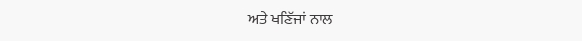ਅਤੇ ਖਣਿੱਜਾਂ ਨਾਲ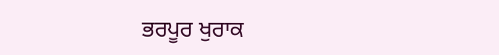ਭਰਪੂਰ ਖੁਰਾਕ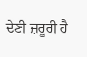ਦੇਣੀ ਜ਼ਰੂਰੀ ਹੈ